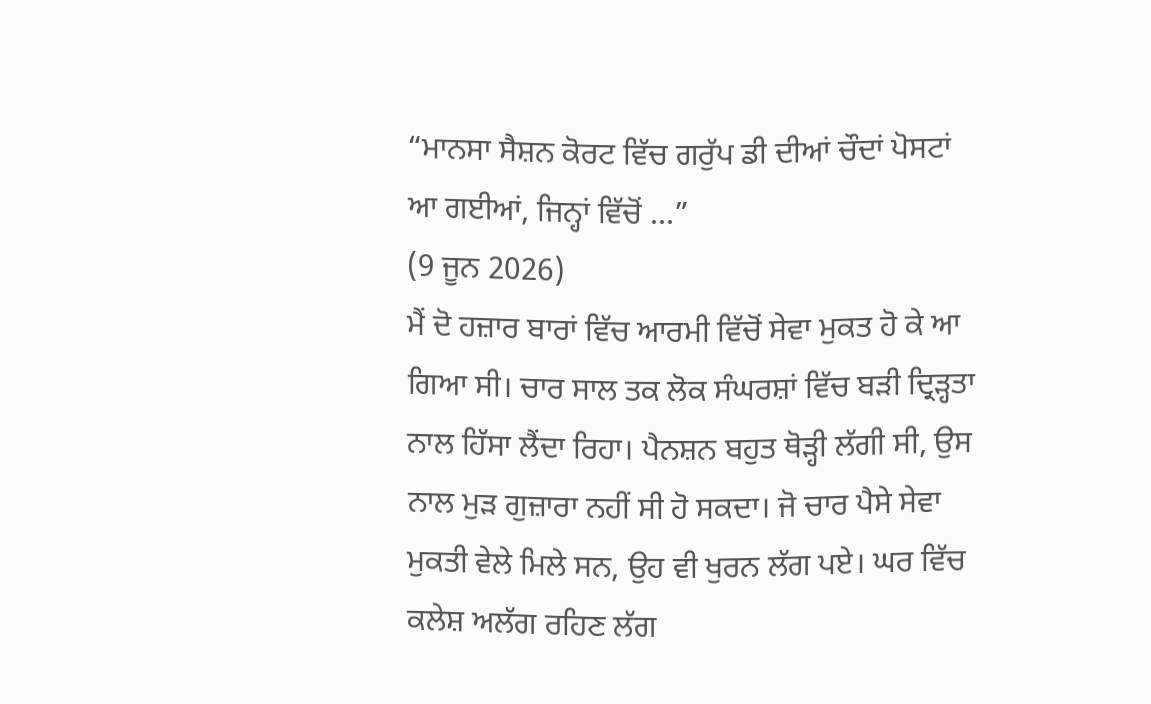“ਮਾਨਸਾ ਸੈਸ਼ਨ ਕੋਰਟ ਵਿੱਚ ਗਰੁੱਪ ਡੀ ਦੀਆਂ ਚੌਦਾਂ ਪੋਸਟਾਂ ਆ ਗਈਆਂ, ਜਿਨ੍ਹਾਂ ਵਿੱਚੋਂ ...”
(9 ਜੂਨ 2026)
ਮੈਂ ਦੋ ਹਜ਼ਾਰ ਬਾਰਾਂ ਵਿੱਚ ਆਰਮੀ ਵਿੱਚੋਂ ਸੇਵਾ ਮੁਕਤ ਹੋ ਕੇ ਆ ਗਿਆ ਸੀ। ਚਾਰ ਸਾਲ ਤਕ ਲੋਕ ਸੰਘਰਸ਼ਾਂ ਵਿੱਚ ਬੜੀ ਦ੍ਰਿੜ੍ਹਤਾ ਨਾਲ ਹਿੱਸਾ ਲੈਂਦਾ ਰਿਹਾ। ਪੈਨਸ਼ਨ ਬਹੁਤ ਥੋੜ੍ਹੀ ਲੱਗੀ ਸੀ, ਉਸ ਨਾਲ ਮੁੜ ਗੁਜ਼ਾਰਾ ਨਹੀਂ ਸੀ ਹੋ ਸਕਦਾ। ਜੋ ਚਾਰ ਪੈਸੇ ਸੇਵਾ ਮੁਕਤੀ ਵੇਲੇ ਮਿਲੇ ਸਨ, ਉਹ ਵੀ ਖੁਰਨ ਲੱਗ ਪਏ। ਘਰ ਵਿੱਚ ਕਲੇਸ਼ ਅਲੱਗ ਰਹਿਣ ਲੱਗ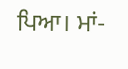ਪਿਆ। ਮਾਂ-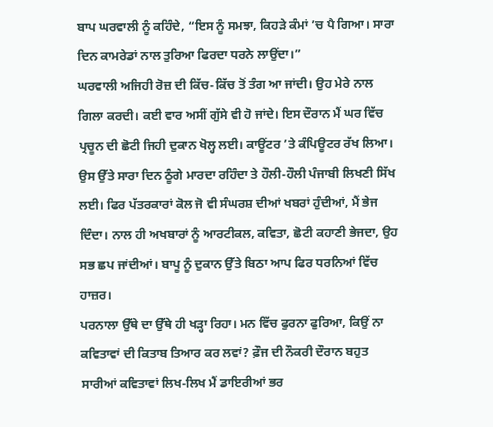ਬਾਪ ਘਰਵਾਲੀ ਨੂੰ ਕਹਿੰਦੇ, “ਇਸ ਨੂੰ ਸਮਝਾ, ਕਿਹੜੇ ਕੰਮਾਂ ’ਚ ਪੈ ਗਿਆ। ਸਾਰਾ ਦਿਨ ਕਾਮਰੇਡਾਂ ਨਾਲ ਤੁਰਿਆ ਫਿਰਦਾ ਧਰਨੇ ਲਾਉਂਦਾ।”
ਘਰਵਾਲੀ ਅਜਿਹੀ ਰੋਜ਼ ਦੀ ਕਿੱਚ-ਕਿੱਚ ਤੋਂ ਤੰਗ ਆ ਜਾਂਦੀ। ਉਹ ਮੇਰੇ ਨਾਲ ਗਿਲਾ ਕਰਦੀ। ਕਈ ਵਾਰ ਅਸੀਂ ਗੁੱਸੇ ਵੀ ਹੋ ਜਾਂਦੇ। ਇਸ ਦੌਰਾਨ ਮੈਂ ਘਰ ਵਿੱਚ ਪ੍ਰਚੂਨ ਦੀ ਛੋਟੀ ਜਿਹੀ ਦੁਕਾਨ ਖੋਲ੍ਹ ਲਈ। ਕਾਊਂਟਰ ’ਤੇ ਕੰਪਿਊਟਰ ਰੱਖ ਲਿਆ। ਉਸ ਉੱਤੇ ਸਾਰਾ ਦਿਨ ਠੂੰਗੇ ਮਾਰਦਾ ਰਹਿੰਦਾ ਤੇ ਹੌਲੀ-ਹੌਲੀ ਪੰਜਾਬੀ ਲਿਖਣੀ ਸਿੱਖ ਲਈ। ਫਿਰ ਪੱਤਰਕਾਰਾਂ ਕੋਲ ਜੋ ਵੀ ਸੰਘਰਸ਼ ਦੀਆਂ ਖਬਰਾਂ ਹੁੰਦੀਆਂ, ਮੈਂ ਭੇਜ ਦਿੰਦਾ। ਨਾਲ ਹੀ ਅਖਬਾਰਾਂ ਨੂੰ ਆਰਟੀਕਲ, ਕਵਿਤਾ, ਛੋਟੀ ਕਹਾਣੀ ਭੇਜਦਾ, ਉਹ ਸਭ ਛਪ ਜਾਂਦੀਆਂ। ਬਾਪੂ ਨੂੰ ਦੁਕਾਨ ਉੱਤੇ ਬਿਠਾ ਆਪ ਫਿਰ ਧਰਨਿਆਂ ਵਿੱਚ ਹਾਜ਼ਰ।
ਪਰਨਾਲਾ ਉੱਥੇ ਦਾ ਉੱਥੇ ਹੀ ਖੜ੍ਹਾ ਰਿਹਾ। ਮਨ ਵਿੱਚ ਫੁਰਨਾ ਫੁਰਿਆ, ਕਿਉਂ ਨਾ ਕਵਿਤਾਵਾਂ ਦੀ ਕਿਤਾਬ ਤਿਆਰ ਕਰ ਲਵਾਂ? ਫ਼ੌਜ ਦੀ ਨੌਕਰੀ ਦੌਰਾਨ ਬਹੁਤ ਸਾਰੀਆਂ ਕਵਿਤਾਵਾਂ ਲਿਖ-ਲਿਖ ਮੈਂ ਡਾਇਰੀਆਂ ਭਰ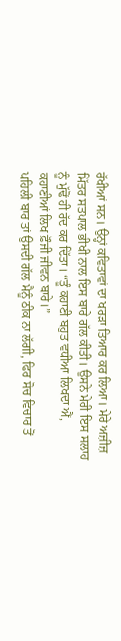ਰੱਖੀਆਂ ਸਨ। ਉਨ੍ਹਾਂ ਕਵਿਤਾਵਾਂ ਦਾ ਖਰੜਾ ਤਿਆਰ ਕਰ ਲਿਆ। ਮੇਰੇ ਅਜ਼ੀਜ਼ ਮਿੱਤਰ ਸਤਪਾਲ ਭੀਖੀ ਨਾਲ ਇਸ ਬਾਰੇ ਗੱਲ ਕੀਤੀ। ਉਸਨੇ ਮੇਰੀ ਇਸ ਸਲਾਹ ਨੂੰ ਮੁੱਢੋਂ ਹੀ ਰੱਦ ਕਰ ਦਿੱਤਾ। “ਤੂੰ ਕਹਾਣੀ ਬਹੁਤ ਵਧੀਆ ਲਿਖਦਾ ਐਂ, ਕਹਾਣੀਆਂ ਲਿਖ ਫ਼ੌਜੀ ਜੀਵਨ ਬਾਰੇ।”
ਪਹਿਲੀ ਬਾਰ ਤਾਂ ਉਸਦੀ ਗੱਲ ਮੈਨੂੰ ਠੀਕ ਨਾ ਲੱਗੀ, ਫਿਰ ਸੋਚ ਵਿਚਾਰ ਤੋਂ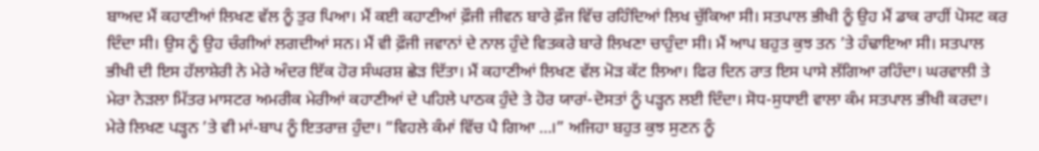ਬਾਅਦ ਮੈਂ ਕਹਾਣੀਆਂ ਲਿਖਣ ਵੱਲ ਨੂੰ ਤੁਰ ਪਿਆ। ਮੈਂ ਕਈ ਕਹਾਣੀਆਂ ਫ਼ੌਜੀ ਜੀਵਨ ਬਾਰੇ ਫ਼ੌਜ ਵਿੱਚ ਰਹਿੰਦਿਆਂ ਲਿਖ ਚੁੱਕਿਆ ਸੀ। ਸਤਪਾਲ ਭੀਖੀ ਨੂੰ ਉਹ ਮੈਂ ਡਾਕ ਰਾਹੀਂ ਪੋਸਟ ਕਰ ਦਿੰਦਾ ਸੀ। ਉਸ ਨੂੰ ਉਹ ਚੰਗੀਆਂ ਲਗਦੀਆਂ ਸਨ। ਮੈਂ ਵੀ ਫ਼ੌਜੀ ਜਵਾਨਾਂ ਦੇ ਨਾਲ ਹੁੰਦੇ ਵਿਤਕਰੇ ਬਾਰੇ ਲਿਖਣਾ ਚਾਹੁੰਦਾ ਸੀ। ਮੈਂ ਆਪ ਬਹੁਤ ਕੁਝ ਤਨ ’ਤੇ ਹੰਢਾਇਆ ਸੀ। ਸਤਪਾਲ ਭੀਖੀ ਦੀ ਇਸ ਹੱਲਾਸ਼ੇਰੀ ਨੇ ਮੇਰੇ ਅੰਦਰ ਇੱਕ ਹੋਰ ਸੰਘਰਸ਼ ਛੇੜ ਦਿੱਤਾ। ਮੈਂ ਕਹਾਣੀਆਂ ਲਿਖਣ ਵੱਲ ਮੋੜ ਕੱਟ ਲਿਆ। ਫਿਰ ਦਿਨ ਰਾਤ ਇਸ ਪਾਸੇ ਲੱਗਿਆ ਰਹਿੰਦਾ। ਘਰਵਾਲੀ ਤੇ ਮੇਰਾ ਨੇੜਲਾ ਮਿੱਤਰ ਮਾਸਟਰ ਅਮਰੀਕ ਮੇਰੀਆਂ ਕਹਾਣੀਆਂ ਦੇ ਪਹਿਲੇ ਪਾਠਕ ਹੁੰਦੇ ਤੇ ਹੋਰ ਯਾਰਾਂ-ਦੋਸਤਾਂ ਨੂੰ ਪੜ੍ਹਨ ਲਈ ਦਿੰਦਾ। ਸੋਧ-ਸੁਧਾਈ ਵਾਲਾ ਕੰਮ ਸਤਪਾਲ ਭੀਖੀ ਕਰਦਾ।
ਮੇਰੇ ਲਿਖਣ ਪੜ੍ਹਨ ’ਤੇ ਵੀ ਮਾਂ-ਬਾਪ ਨੂੰ ਇਤਰਾਜ਼ ਹੁੰਦਾ। “ਵਿਹਲੇ ਕੰਮਾਂ ਵਿੱਚ ਪੈ ਗਿਆ …।” ਅਜਿਹਾ ਬਹੁਤ ਕੁਝ ਸੁਣਨ ਨੂੰ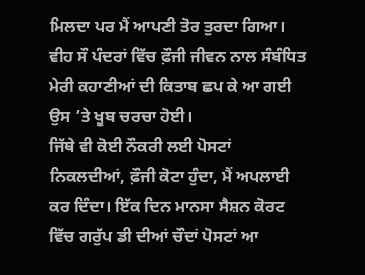ਮਿਲਦਾ ਪਰ ਮੈਂ ਆਪਣੀ ਤੋਰ ਤੁਰਦਾ ਗਿਆ। ਵੀਹ ਸੌ ਪੰਦਰਾਂ ਵਿੱਚ ਫ਼ੌਜੀ ਜੀਵਨ ਨਾਲ ਸੰਬੰਧਿਤ ਮੇਰੀ ਕਹਾਣੀਆਂ ਦੀ ਕਿਤਾਬ ਛਪ ਕੇ ਆ ਗਈ ਉਸ ’ਤੇ ਖੂਬ ਚਰਚਾ ਹੋਈ।
ਜਿੱਥੇ ਵੀ ਕੋਈ ਨੌਕਰੀ ਲਈ ਪੋਸਟਾਂ ਨਿਕਲਦੀਆਂ, ਫ਼ੌਜੀ ਕੋਟਾ ਹੁੰਦਾ, ਮੈਂ ਅਪਲਾਈ ਕਰ ਦਿੰਦਾ। ਇੱਕ ਦਿਨ ਮਾਨਸਾ ਸੈਸ਼ਨ ਕੋਰਟ ਵਿੱਚ ਗਰੁੱਪ ਡੀ ਦੀਆਂ ਚੌਦਾਂ ਪੋਸਟਾਂ ਆ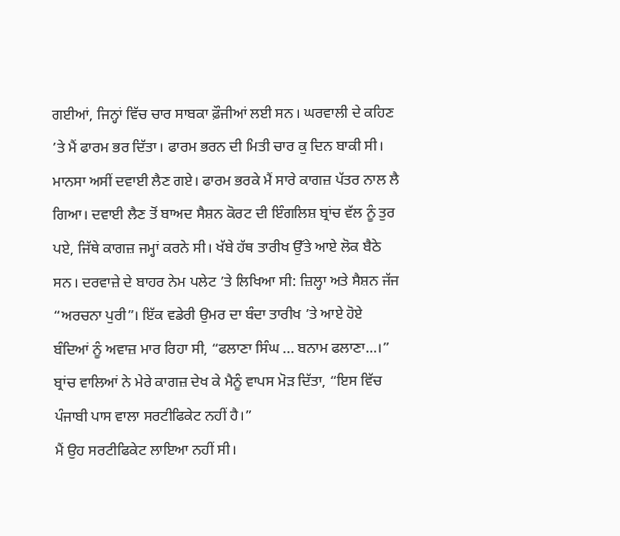ਗਈਆਂ, ਜਿਨ੍ਹਾਂ ਵਿੱਚ ਚਾਰ ਸਾਬਕਾ ਫ਼ੌਜੀਆਂ ਲਈ ਸਨ। ਘਰਵਾਲੀ ਦੇ ਕਹਿਣ ’ਤੇ ਮੈਂ ਫਾਰਮ ਭਰ ਦਿੱਤਾ। ਫਾਰਮ ਭਰਨ ਦੀ ਮਿਤੀ ਚਾਰ ਕੁ ਦਿਨ ਬਾਕੀ ਸੀ। ਮਾਨਸਾ ਅਸੀਂ ਦਵਾਈ ਲੈਣ ਗਏ। ਫਾਰਮ ਭਰਕੇ ਮੈਂ ਸਾਰੇ ਕਾਗਜ਼ ਪੱਤਰ ਨਾਲ ਲੈ ਗਿਆ। ਦਵਾਈ ਲੈਣ ਤੋਂ ਬਾਅਦ ਸੈਸ਼ਨ ਕੋਰਟ ਦੀ ਇੰਗਲਿਸ਼ ਬ੍ਰਾਂਚ ਵੱਲ ਨੂੰ ਤੁਰ ਪਏ, ਜਿੱਥੇ ਕਾਗਜ਼ ਜਮ੍ਹਾਂ ਕਰਨੇ ਸੀ। ਖੱਬੇ ਹੱਥ ਤਾਰੀਖ ਉੱਤੇ ਆਏ ਲੋਕ ਬੈਠੇ ਸਨ। ਦਰਵਾਜ਼ੇ ਦੇ ਬਾਹਰ ਨੇਮ ਪਲੇਟ ’ਤੇ ਲਿਖਿਆ ਸੀ: ਜ਼ਿਲ੍ਹਾ ਅਤੇ ਸੈਸ਼ਨ ਜੱਜ “ਅਰਚਨਾ ਪੁਰੀ”। ਇੱਕ ਵਡੇਰੀ ਉਮਰ ਦਾ ਬੰਦਾ ਤਾਰੀਖ ’ਤੇ ਆਏ ਹੋਏ ਬੰਦਿਆਂ ਨੂੰ ਅਵਾਜ਼ ਮਾਰ ਰਿਹਾ ਸੀ, “ਫਲਾਣਾ ਸਿੰਘ ... ਬਨਾਮ ਫਲਾਣਾ…।” ਬ੍ਰਾਂਚ ਵਾਲਿਆਂ ਨੇ ਮੇਰੇ ਕਾਗਜ਼ ਦੇਖ ਕੇ ਮੈਨੂੰ ਵਾਪਸ ਮੋੜ ਦਿੱਤਾ, “ਇਸ ਵਿੱਚ ਪੰਜਾਬੀ ਪਾਸ ਵਾਲਾ ਸਰਟੀਫਿਕੇਟ ਨਹੀਂ ਹੈ।”
ਮੈਂ ਉਹ ਸਰਟੀਫਿਕੇਟ ਲਾਇਆ ਨਹੀਂ ਸੀ।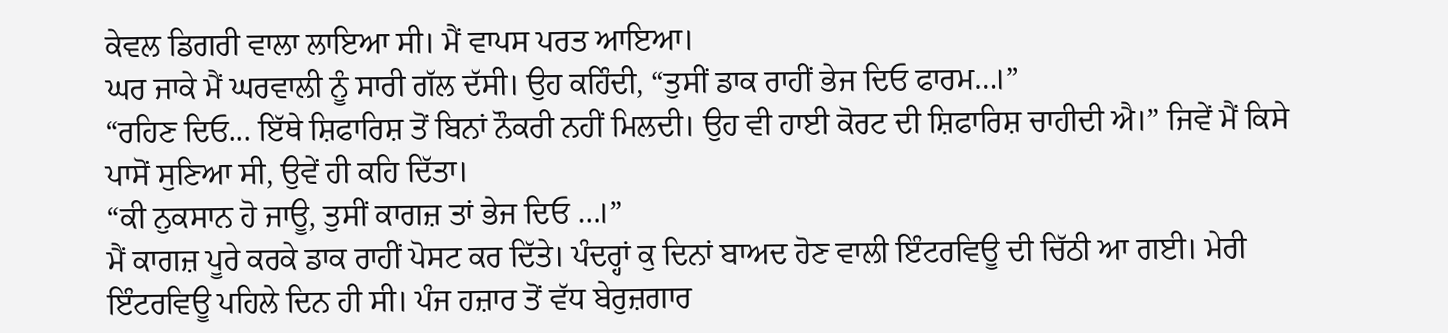ਕੇਵਲ ਡਿਗਰੀ ਵਾਲਾ ਲਾਇਆ ਸੀ। ਮੈਂ ਵਾਪਸ ਪਰਤ ਆਇਆ।
ਘਰ ਜਾਕੇ ਮੈਂ ਘਰਵਾਲੀ ਨੂੰ ਸਾਰੀ ਗੱਲ ਦੱਸੀ। ਉਹ ਕਹਿੰਦੀ, “ਤੁਸੀਂ ਡਾਕ ਰਾਹੀਂ ਭੇਜ ਦਿਓ ਫਾਰਮ…।”
“ਰਹਿਣ ਦਿਓ... ਇੱਥੇ ਸ਼ਿਫਾਰਿਸ਼ ਤੋਂ ਬਿਨਾਂ ਨੌਕਰੀ ਨਹੀਂ ਮਿਲਦੀ। ਉਹ ਵੀ ਹਾਈ ਕੋਰਟ ਦੀ ਸ਼ਿਫਾਰਿਸ਼ ਚਾਹੀਦੀ ਐ।” ਜਿਵੇਂ ਮੈਂ ਕਿਸੇ ਪਾਸੋਂ ਸੁਣਿਆ ਸੀ, ਉਵੇਂ ਹੀ ਕਹਿ ਦਿੱਤਾ।
“ਕੀ ਨੁਕਸਾਨ ਹੋ ਜਾਊ, ਤੁਸੀਂ ਕਾਗਜ਼ ਤਾਂ ਭੇਜ ਦਿਓ …।”
ਮੈਂ ਕਾਗਜ਼ ਪੂਰੇ ਕਰਕੇ ਡਾਕ ਰਾਹੀਂ ਪੋਸਟ ਕਰ ਦਿੱਤੇ। ਪੰਦਰ੍ਹਾਂ ਕੁ ਦਿਨਾਂ ਬਾਅਦ ਹੋਣ ਵਾਲੀ ਇੰਟਰਵਿਊ ਦੀ ਚਿੱਠੀ ਆ ਗਈ। ਮੇਰੀ ਇੰਟਰਵਿਊ ਪਹਿਲੇ ਦਿਨ ਹੀ ਸੀ। ਪੰਜ ਹਜ਼ਾਰ ਤੋਂ ਵੱਧ ਬੇਰੁਜ਼ਗਾਰ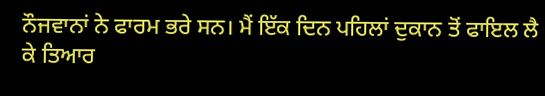ਨੌਜਵਾਨਾਂ ਨੇ ਫਾਰਮ ਭਰੇ ਸਨ। ਮੈਂ ਇੱਕ ਦਿਨ ਪਹਿਲਾਂ ਦੁਕਾਨ ਤੋਂ ਫਾਇਲ ਲੈ ਕੇ ਤਿਆਰ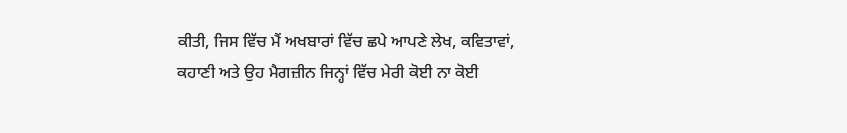ਕੀਤੀ, ਜਿਸ ਵਿੱਚ ਮੈਂ ਅਖਬਾਰਾਂ ਵਿੱਚ ਛਪੇ ਆਪਣੇ ਲੇਖ, ਕਵਿਤਾਵਾਂ, ਕਹਾਣੀ ਅਤੇ ਉਹ ਮੈਗਜ਼ੀਨ ਜਿਨ੍ਹਾਂ ਵਿੱਚ ਮੇਰੀ ਕੋਈ ਨਾ ਕੋਈ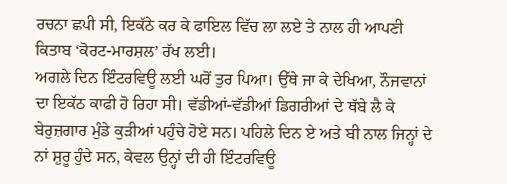ਰਚਨਾ ਛਪੀ ਸੀ, ਇਕੱਠੇ ਕਰ ਕੇ ਫਾਇਲ ਵਿੱਚ ਲਾ ਲਏ ਤੇ ਨਾਲ ਹੀ ਆਪਣੀ ਕਿਤਾਬ ‘ਕੋਰਟ-ਮਾਰਸ਼ਲ’ ਰੱਖ ਲਈ।
ਅਗਲੇ ਦਿਨ ਇੰਟਰਵਿਊ ਲਈ ਘਰੋਂ ਤੁਰ ਪਿਆ। ਉੱਥੇ ਜਾ ਕੇ ਦੇਖਿਆ, ਨੌਜਵਾਨਾਂ ਦਾ ਇਕੱਠ ਕਾਫੀ ਹੋ ਰਿਹਾ ਸੀ। ਵੱਡੀਆਂ-ਵੱਡੀਆਂ ਡਿਗਰੀਆਂ ਦੇ ਥੱਬੇ ਲੈ ਕੇ ਬੇਰੁਜ਼ਗਾਰ ਮੁੰਡੇ ਕੁੜੀਆਂ ਪਹੁੰਚੇ ਹੋਏ ਸਨ। ਪਹਿਲੇ ਦਿਨ ਏ ਅਤੇ ਬੀ ਨਾਲ ਜਿਨ੍ਹਾਂ ਦੇ ਨਾਂ ਸ਼ੁਰੂ ਹੁੰਦੇ ਸਨ, ਕੇਵਲ ਉਨ੍ਹਾਂ ਦੀ ਹੀ ਇੰਟਰਵਿਊ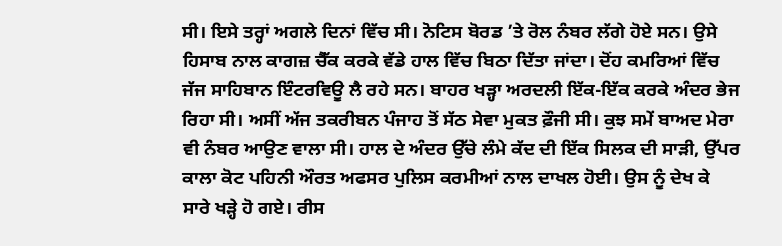ਸੀ। ਇਸੇ ਤਰ੍ਹਾਂ ਅਗਲੇ ਦਿਨਾਂ ਵਿੱਚ ਸੀ। ਨੋਟਿਸ ਬੋਰਡ ’ਤੇ ਰੋਲ ਨੰਬਰ ਲੱਗੇ ਹੋਏ ਸਨ। ਉਸੇ ਹਿਸਾਬ ਨਾਲ ਕਾਗਜ਼ ਚੈੱਕ ਕਰਕੇ ਵੱਡੇ ਹਾਲ ਵਿੱਚ ਬਿਠਾ ਦਿੱਤਾ ਜਾਂਦਾ। ਦੋਂਹ ਕਮਰਿਆਂ ਵਿੱਚ ਜੱਜ ਸਾਹਿਬਾਨ ਇੰਟਰਵਿਊ ਲੈ ਰਹੇ ਸਨ। ਬਾਹਰ ਖੜ੍ਹਾ ਅਰਦਲੀ ਇੱਕ-ਇੱਕ ਕਰਕੇ ਅੰਦਰ ਭੇਜ ਰਿਹਾ ਸੀ। ਅਸੀਂ ਅੱਜ ਤਕਰੀਬਨ ਪੰਜਾਹ ਤੋਂ ਸੱਠ ਸੇਵਾ ਮੁਕਤ ਫ਼ੌਜੀ ਸੀ। ਕੁਝ ਸਮੇਂ ਬਾਅਦ ਮੇਰਾ ਵੀ ਨੰਬਰ ਆਉਣ ਵਾਲਾ ਸੀ। ਹਾਲ ਦੇ ਅੰਦਰ ਉੱਚੇ ਲੰਮੇ ਕੱਦ ਦੀ ਇੱਕ ਸਿਲਕ ਦੀ ਸਾੜੀ, ਉੱਪਰ ਕਾਲਾ ਕੋਟ ਪਹਿਨੀ ਔਰਤ ਅਫਸਰ ਪੁਲਿਸ ਕਰਮੀਆਂ ਨਾਲ ਦਾਖਲ ਹੋਈ। ਉਸ ਨੂੰ ਦੇਖ ਕੇ ਸਾਰੇ ਖੜ੍ਹੇ ਹੋ ਗਏ। ਰੀਸ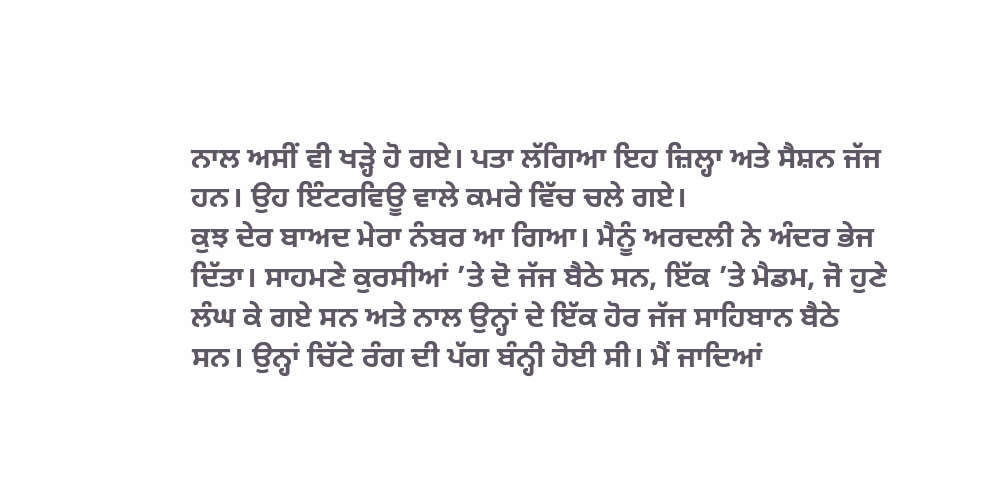ਨਾਲ ਅਸੀਂ ਵੀ ਖੜ੍ਹੇ ਹੋ ਗਏ। ਪਤਾ ਲੱਗਿਆ ਇਹ ਜ਼ਿਲ੍ਹਾ ਅਤੇ ਸੈਸ਼ਨ ਜੱਜ ਹਨ। ਉਹ ਇੰਟਰਵਿਊ ਵਾਲੇ ਕਮਰੇ ਵਿੱਚ ਚਲੇ ਗਏ।
ਕੁਝ ਦੇਰ ਬਾਅਦ ਮੇਰਾ ਨੰਬਰ ਆ ਗਿਆ। ਮੈਨੂੰ ਅਰਦਲੀ ਨੇ ਅੰਦਰ ਭੇਜ ਦਿੱਤਾ। ਸਾਹਮਣੇ ਕੁਰਸੀਆਂ ’ਤੇ ਦੋ ਜੱਜ ਬੈਠੇ ਸਨ, ਇੱਕ ’ਤੇ ਮੈਡਮ, ਜੋ ਹੁਣੇ ਲੰਘ ਕੇ ਗਏ ਸਨ ਅਤੇ ਨਾਲ ਉਨ੍ਹਾਂ ਦੇ ਇੱਕ ਹੋਰ ਜੱਜ ਸਾਹਿਬਾਨ ਬੈਠੇ ਸਨ। ਉਨ੍ਹਾਂ ਚਿੱਟੇ ਰੰਗ ਦੀ ਪੱਗ ਬੰਨ੍ਹੀ ਹੋਈ ਸੀ। ਮੈਂ ਜਾਦਿਆਂ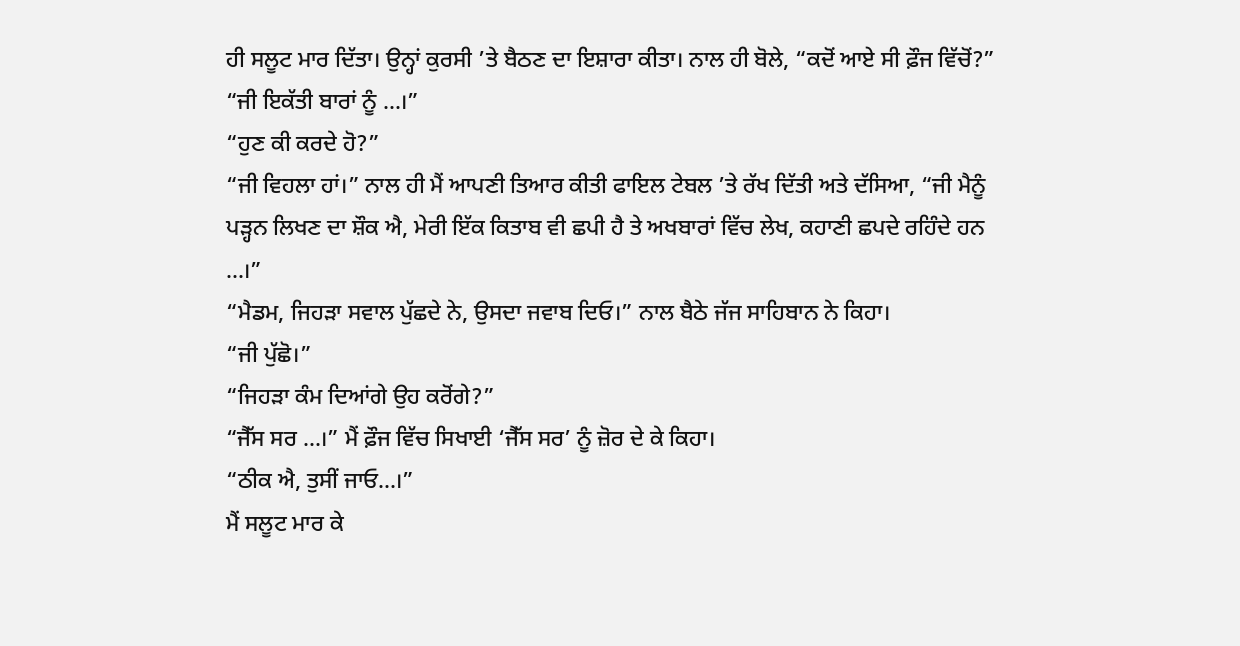ਹੀ ਸਲੂਟ ਮਾਰ ਦਿੱਤਾ। ਉਨ੍ਹਾਂ ਕੁਰਸੀ ’ਤੇ ਬੈਠਣ ਦਾ ਇਸ਼ਾਰਾ ਕੀਤਾ। ਨਾਲ ਹੀ ਬੋਲੇ, “ਕਦੋਂ ਆਏ ਸੀ ਫ਼ੌਜ ਵਿੱਚੋਂ?”
“ਜੀ ਇਕੱਤੀ ਬਾਰਾਂ ਨੂੰ ...।”
“ਹੁਣ ਕੀ ਕਰਦੇ ਹੋ?”
“ਜੀ ਵਿਹਲਾ ਹਾਂ।” ਨਾਲ ਹੀ ਮੈਂ ਆਪਣੀ ਤਿਆਰ ਕੀਤੀ ਫਾਇਲ ਟੇਬਲ ’ਤੇ ਰੱਖ ਦਿੱਤੀ ਅਤੇ ਦੱਸਿਆ, “ਜੀ ਮੈਨੂੰ ਪੜ੍ਹਨ ਲਿਖਣ ਦਾ ਸ਼ੌਕ ਐ, ਮੇਰੀ ਇੱਕ ਕਿਤਾਬ ਵੀ ਛਪੀ ਹੈ ਤੇ ਅਖਬਾਰਾਂ ਵਿੱਚ ਲੇਖ, ਕਹਾਣੀ ਛਪਦੇ ਰਹਿੰਦੇ ਹਨ ...।”
“ਮੈਡਮ, ਜਿਹੜਾ ਸਵਾਲ ਪੁੱਛਦੇ ਨੇ, ਉਸਦਾ ਜਵਾਬ ਦਿਓ।” ਨਾਲ ਬੈਠੇ ਜੱਜ ਸਾਹਿਬਾਨ ਨੇ ਕਿਹਾ।
“ਜੀ ਪੁੱਛੋ।”
“ਜਿਹੜਾ ਕੰਮ ਦਿਆਂਗੇ ਉਹ ਕਰੋਂਗੇ?”
“ਜੈੱਸ ਸਰ …।” ਮੈਂ ਫ਼ੌਜ ਵਿੱਚ ਸਿਖਾਈ ‘ਜੈੱਸ ਸਰ’ ਨੂੰ ਜ਼ੋਰ ਦੇ ਕੇ ਕਿਹਾ।
“ਠੀਕ ਐ, ਤੁਸੀਂ ਜਾਓ…।”
ਮੈਂ ਸਲੂਟ ਮਾਰ ਕੇ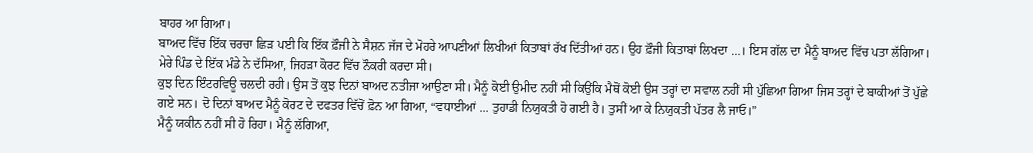ਬਾਹਰ ਆ ਗਿਆ।
ਬਾਅਦ ਵਿੱਚ ਇੱਕ ਚਰਚਾ ਛਿੜ ਪਈ ਕਿ ਇੱਕ ਫ਼ੌਜੀ ਨੇ ਸੈਸ਼ਨ ਜੱਜ ਦੇ ਮੋਹਰੇ ਆਪਣੀਆਂ ਲਿਖੀਆਂ ਕਿਤਾਬਾਂ ਰੱਖ ਦਿੱਤੀਆਂ ਹਨ। ਉਹ ਫ਼ੌਜੀ ਕਿਤਾਬਾਂ ਲਿਖਦਾ …। ਇਸ ਗੱਲ ਦਾ ਮੈਨੂੰ ਬਾਅਦ ਵਿੱਚ ਪਤਾ ਲੱਗਿਆ। ਮੇਰੇ ਪਿੰਡ ਦੇ ਇੱਕ ਮੰਡੇ ਨੇ ਦੱਸਿਆ, ਜਿਹੜਾ ਕੋਰਟ ਵਿੱਚ ਨੌਕਰੀ ਕਰਦਾ ਸੀ।
ਕੁਝ ਦਿਨ ਇੰਟਰਵਿਊ ਚਲਦੀ ਰਹੀ। ਉਸ ਤੋਂ ਕੁਝ ਦਿਨਾਂ ਬਾਅਦ ਨਤੀਜਾ ਆਉਣਾ ਸੀ। ਮੈਨੂੰ ਕੋਈ ਉਮੀਦ ਨਹੀਂ ਸੀ ਕਿਉਂਕਿ ਮੈਥੋਂ ਕੋਈ ਉਸ ਤਰ੍ਹਾਂ ਦਾ ਸਵਾਲ ਨਹੀਂ ਸੀ ਪੁੱਛਿਆ ਗਿਆ ਜਿਸ ਤਰ੍ਹਾਂ ਦੇ ਬਾਕੀਆਂ ਤੋਂ ਪੁੱਛੇ ਗਏ ਸਨ। ਦੋ ਦਿਨਾਂ ਬਾਅਦ ਮੈਨੂੰ ਕੋਰਟ ਦੇ ਦਫਤਰ ਵਿੱਚੋਂ ਫ਼ੋਨ ਆ ਗਿਆ, “ਵਧਾਈਆਂ ... ਤੁਹਾਡੀ ਨਿਯੁਕਤੀ ਹੋ ਗਈ ਹੈ। ਤੁਸੀਂ ਆ ਕੇ ਨਿਯੁਕਤੀ ਪੱਤਰ ਲੈ ਜਾਓ।”
ਮੈਨੂੰ ਯਕੀਨ ਨਹੀਂ ਸੀ ਹੋ ਰਿਹਾ। ਮੈਨੂੰ ਲੱਗਿਆ,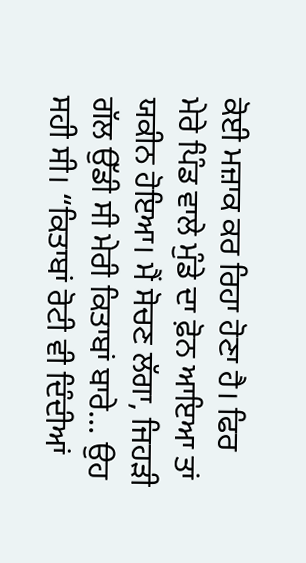ਕੋਈ ਮਜ਼ਾਕ ਕਰ ਰਿਹਾ ਹੋਣਾ ਹੈ। ਫਿਰ ਮੇਰੇ ਪਿੰਡ ਵਾਲੇ ਮੁੰਡੇ ਦਾ ਫ਼ੋਨ ਆਇਆ ਤਾਂ ਯਕੀਨ ਹੋਇਆ। ਮੈਂ ਸੋਚਣ ਲੱਗਾ, ਜਿਹੜੀ ਗੱਲ ਉੱਡੀ ਸੀ ਮੇਰੀ ਕਿਤਾਬਾਂ ਬਾਰੇ... ਉਹ ਸਹੀ ਸੀ। “ਕਿਤਾਬਾਂ ਰੋਟੀ ਵੀ ਦਿੰਦੀਆਂ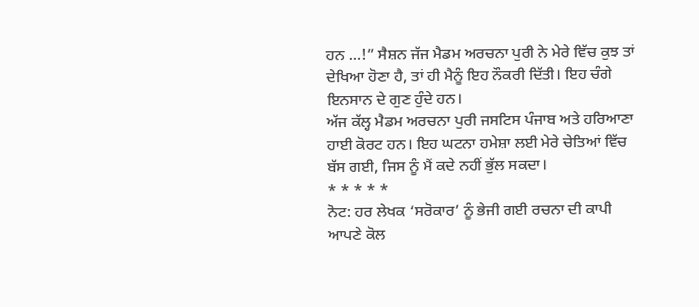ਹਨ …!” ਸੈਸ਼ਨ ਜੱਜ ਮੈਡਮ ਅਰਚਨਾ ਪੁਰੀ ਨੇ ਮੇਰੇ ਵਿੱਚ ਕੁਝ ਤਾਂ ਦੇਖਿਆ ਹੋਣਾ ਹੈ, ਤਾਂ ਹੀ ਮੈਨੂੰ ਇਹ ਨੌਕਰੀ ਦਿੱਤੀ। ਇਹ ਚੰਗੇ ਇਨਸਾਨ ਦੇ ਗੁਣ ਹੁੰਦੇ ਹਨ।
ਅੱਜ ਕੱਲ੍ਹ ਮੈਡਮ ਅਰਚਨਾ ਪੁਰੀ ਜਸਟਿਸ ਪੰਜਾਬ ਅਤੇ ਹਰਿਆਣਾ ਹਾਈ ਕੋਰਟ ਹਨ। ਇਹ ਘਟਨਾ ਹਮੇਸ਼ਾ ਲਈ ਮੇਰੇ ਚੇਤਿਆਂ ਵਿੱਚ ਬੱਸ ਗਈ, ਜਿਸ ਨੂੰ ਮੈਂ ਕਦੇ ਨਹੀਂ ਭੁੱਲ ਸਕਦਾ।
* * * * *
ਨੋਟ: ਹਰ ਲੇਖਕ ‘ਸਰੋਕਾਰ’ ਨੂੰ ਭੇਜੀ ਗਈ ਰਚਨਾ ਦੀ ਕਾਪੀ ਆਪਣੇ ਕੋਲ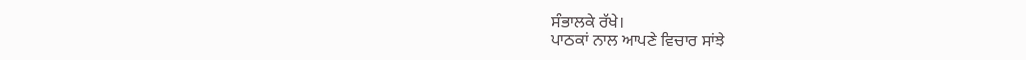ਸੰਭਾਲਕੇ ਰੱਖੇ।
ਪਾਠਕਾਂ ਨਾਲ ਆਪਣੇ ਵਿਚਾਰ ਸਾਂਝੇ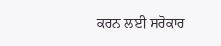ਕਰਨ ਲਈ ਸਰੋਕਾਰ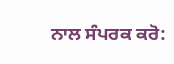ਨਾਲ ਸੰਪਰਕ ਕਰੋ: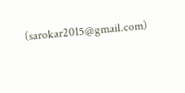(sarokar2015@gmail.com)